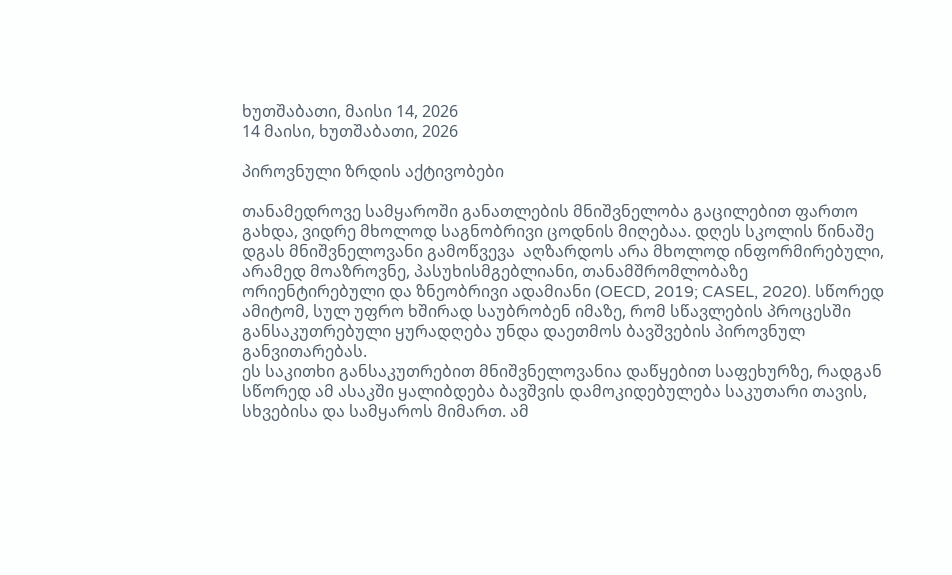ხუთშაბათი, მაისი 14, 2026
14 მაისი, ხუთშაბათი, 2026

პიროვნული ზრდის აქტივობები

თანამედროვე სამყაროში განათლების მნიშვნელობა გაცილებით ფართო გახდა, ვიდრე მხოლოდ საგნობრივი ცოდნის მიღებაა. დღეს სკოლის წინაშე დგას მნიშვნელოვანი გამოწვევა  აღზარდოს არა მხოლოდ ინფორმირებული, არამედ მოაზროვნე, პასუხისმგებლიანი, თანამშრომლობაზე ორიენტირებული და ზნეობრივი ადამიანი (OECD, 2019; CASEL, 2020). სწორედ ამიტომ, სულ უფრო ხშირად საუბრობენ იმაზე, რომ სწავლების პროცესში განსაკუთრებული ყურადღება უნდა დაეთმოს ბავშვების პიროვნულ განვითარებას.
ეს საკითხი განსაკუთრებით მნიშვნელოვანია დაწყებით საფეხურზე, რადგან სწორედ ამ ასაკში ყალიბდება ბავშვის დამოკიდებულება საკუთარი თავის, სხვებისა და სამყაროს მიმართ. ამ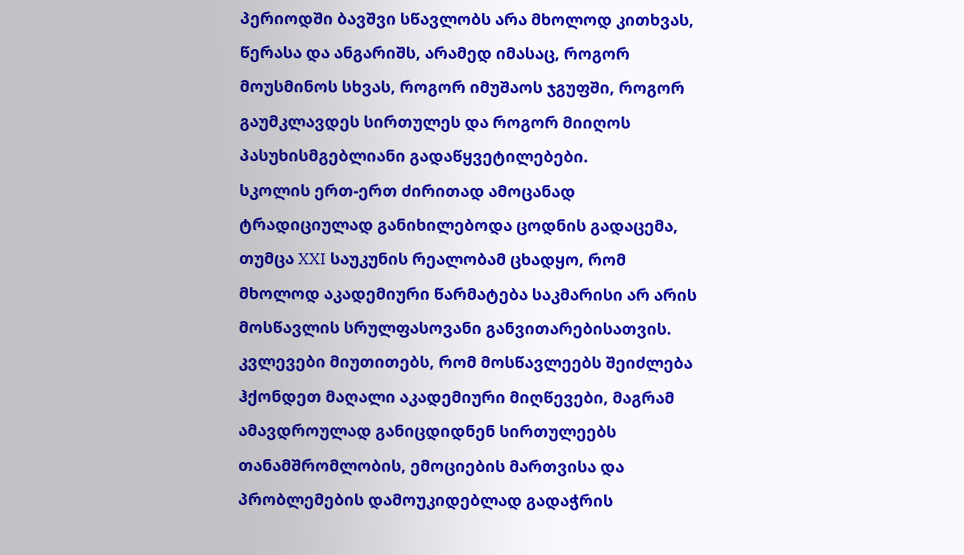პერიოდში ბავშვი სწავლობს არა მხოლოდ კითხვას, წერასა და ანგარიშს, არამედ იმასაც, როგორ მოუსმინოს სხვას, როგორ იმუშაოს ჯგუფში, როგორ გაუმკლავდეს სირთულეს და როგორ მიიღოს პასუხისმგებლიანი გადაწყვეტილებები.
სკოლის ერთ-ერთ ძირითად ამოცანად ტრადიციულად განიხილებოდა ცოდნის გადაცემა, თუმცა XXI საუკუნის რეალობამ ცხადყო, რომ მხოლოდ აკადემიური წარმატება საკმარისი არ არის მოსწავლის სრულფასოვანი განვითარებისათვის. კვლევები მიუთითებს, რომ მოსწავლეებს შეიძლება ჰქონდეთ მაღალი აკადემიური მიღწევები, მაგრამ ამავდროულად განიცდიდნენ სირთულეებს თანამშრომლობის, ემოციების მართვისა და პრობლემების დამოუკიდებლად გადაჭრის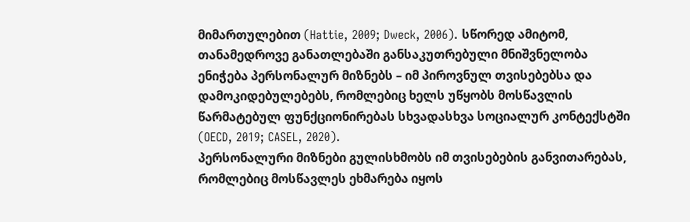მიმართულებით (Hattie, 2009; Dweck, 2006). სწორედ ამიტომ, თანამედროვე განათლებაში განსაკუთრებული მნიშვნელობა ენიჭება პერსონალურ მიზნებს – იმ პიროვნულ თვისებებსა და დამოკიდებულებებს, რომლებიც ხელს უწყობს მოსწავლის წარმატებულ ფუნქციონირებას სხვადასხვა სოციალურ კონტექსტში (OECD, 2019; CASEL, 2020).
პერსონალური მიზნები გულისხმობს იმ თვისებების განვითარებას, რომლებიც მოსწავლეს ეხმარება იყოს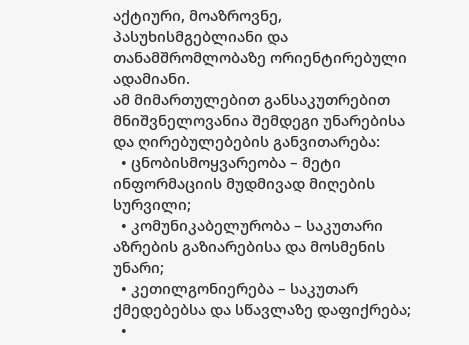აქტიური, მოაზროვნე, პასუხისმგებლიანი და თანამშრომლობაზე ორიენტირებული ადამიანი.
ამ მიმართულებით განსაკუთრებით მნიშვნელოვანია შემდეგი უნარებისა და ღირებულებების განვითარება:
  • ცნობისმოყვარეობა – მეტი ინფორმაციის მუდმივად მიღების სურვილი;
  • კომუნიკაბელურობა – საკუთარი აზრების გაზიარებისა და მოსმენის უნარი;
  • კეთილგონიერება – საკუთარ ქმედებებსა და სწავლაზე დაფიქრება;
  •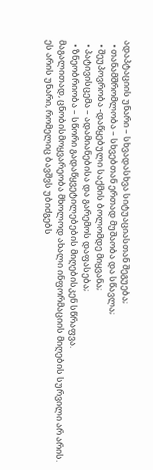ადაპტაციის უნარი – სხვადასხვა სიტუაციასთან შეგუება;
  • თანამშრომლობა – სხვებთან ერთად მუშაობა და სწავლა;
  • შეუპოვრობა -დაწყებული საქმის ბოლომდე მიყვანა;
  • პატივისცემა – ადამიანებისა და გარემოს დაფასება;
  • ზნეობრიობა – სწორი გადაწყვეტილებების მიღებისკენ სწრაფვა.
მაგალითად, ცნობისმოყვარეობა მხოლოდ ახალი ინფორმაციის მიღების სურვილი არ არის. ეს არის უნარი, რომელიც ბავშვს უბიძგებს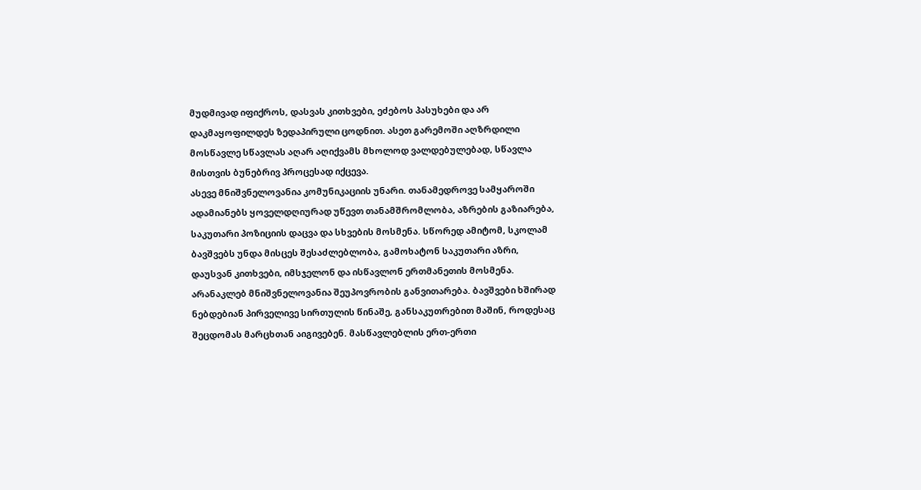მუდმივად იფიქროს, დასვას კითხვები, ეძებოს პასუხები და არ დაკმაყოფილდეს ზედაპირული ცოდნით. ასეთ გარემოში აღზრდილი მოსწავლე სწავლას აღარ აღიქვამს მხოლოდ ვალდებულებად, სწავლა მისთვის ბუნებრივ პროცესად იქცევა.
ასევე მნიშვნელოვანია კომუნიკაციის უნარი. თანამედროვე სამყაროში ადამიანებს ყოველდღიურად უწევთ თანამშრომლობა, აზრების გაზიარება, საკუთარი პოზიციის დაცვა და სხვების მოსმენა. სწორედ ამიტომ, სკოლამ ბავშვებს უნდა მისცეს შესაძლებლობა, გამოხატონ საკუთარი აზრი, დაუსვან კითხვები, იმსჯელონ და ისწავლონ ერთმანეთის მოსმენა.
არანაკლებ მნიშვნელოვანია შეუპოვრობის განვითარება. ბავშვები ხშირად ნებდებიან პირველივე სირთულის წინაშე, განსაკუთრებით მაშინ, როდესაც შეცდომას მარცხთან აიგივებენ. მასწავლებლის ერთ-ერთი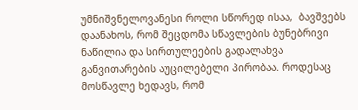უმნიშვნელოვანესი როლი სწორედ ისაა,  ბავშვებს დაანახოს, რომ შეცდომა სწავლების ბუნებრივი ნაწილია და სირთულეების გადალახვა განვითარების აუცილებელი პირობაა. როდესაც მოსწავლე ხედავს, რომ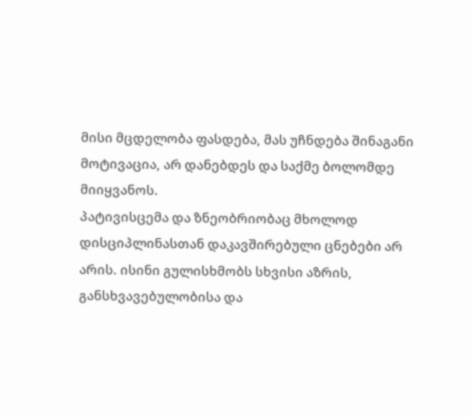მისი მცდელობა ფასდება, მას უჩნდება შინაგანი მოტივაცია, არ დანებდეს და საქმე ბოლომდე მიიყვანოს.
პატივისცემა და ზნეობრიობაც მხოლოდ დისციპლინასთან დაკავშირებული ცნებები არ არის. ისინი გულისხმობს სხვისი აზრის, განსხვავებულობისა და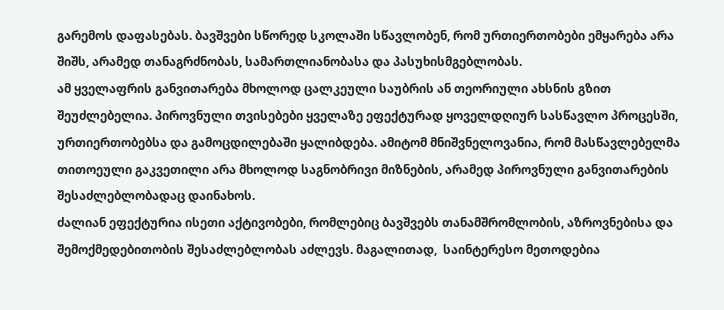გარემოს დაფასებას. ბავშვები სწორედ სკოლაში სწავლობენ, რომ ურთიერთობები ემყარება არა შიშს, არამედ თანაგრძნობას, სამართლიანობასა და პასუხისმგებლობას.
ამ ყველაფრის განვითარება მხოლოდ ცალკეული საუბრის ან თეორიული ახსნის გზით შეუძლებელია. პიროვნული თვისებები ყველაზე ეფექტურად ყოველდღიურ სასწავლო პროცესში, ურთიერთობებსა და გამოცდილებაში ყალიბდება. ამიტომ მნიშვნელოვანია, რომ მასწავლებელმა თითოეული გაკვეთილი არა მხოლოდ საგნობრივი მიზნების, არამედ პიროვნული განვითარების შესაძლებლობადაც დაინახოს.
ძალიან ეფექტურია ისეთი აქტივობები, რომლებიც ბავშვებს თანამშრომლობის, აზროვნებისა და შემოქმედებითობის შესაძლებლობას აძლევს. მაგალითად,  საინტერესო მეთოდებია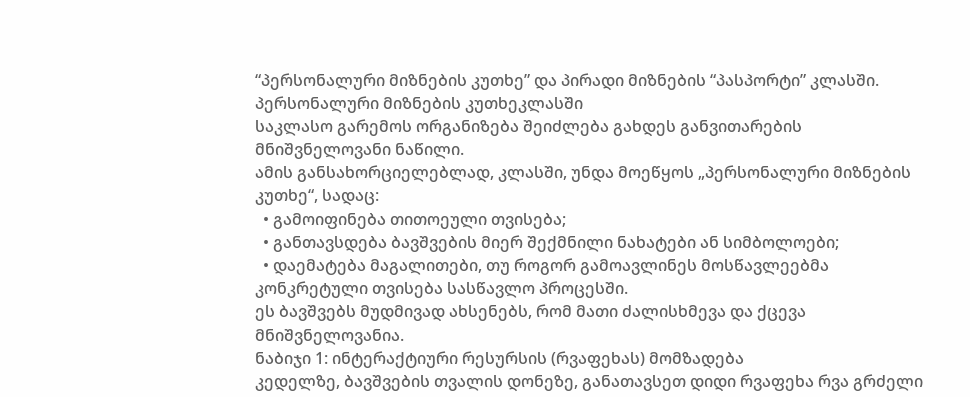“პერსონალური მიზნების კუთხე” და პირადი მიზნების “პასპორტი” კლასში.
პერსონალური მიზნების კუთხეკლასში
საკლასო გარემოს ორგანიზება შეიძლება გახდეს განვითარების მნიშვნელოვანი ნაწილი.
ამის განსახორციელებლად, კლასში, უნდა მოეწყოს „პერსონალური მიზნების კუთხე“, სადაც:
  • გამოიფინება თითოეული თვისება;
  • განთავსდება ბავშვების მიერ შექმნილი ნახატები ან სიმბოლოები;
  • დაემატება მაგალითები, თუ როგორ გამოავლინეს მოსწავლეებმა კონკრეტული თვისება სასწავლო პროცესში.
ეს ბავშვებს მუდმივად ახსენებს, რომ მათი ძალისხმევა და ქცევა მნიშვნელოვანია.
ნაბიჯი 1: ინტერაქტიური რესურსის (რვაფეხას) მომზადება
კედელზე, ბავშვების თვალის დონეზე, განათავსეთ დიდი რვაფეხა რვა გრძელი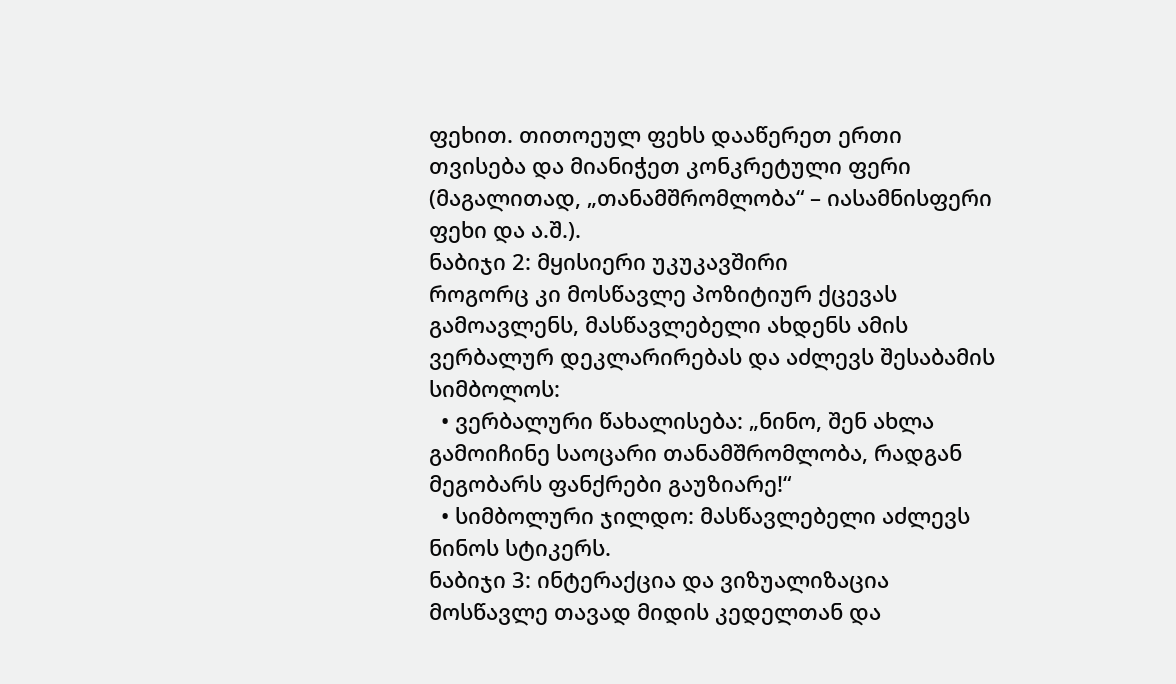ფეხით. თითოეულ ფეხს დააწერეთ ერთი თვისება და მიანიჭეთ კონკრეტული ფერი (მაგალითად, „თანამშრომლობა“ – იასამნისფერი ფეხი და ა.შ.).
ნაბიჯი 2: მყისიერი უკუკავშირი
როგორც კი მოსწავლე პოზიტიურ ქცევას გამოავლენს, მასწავლებელი ახდენს ამის ვერბალურ დეკლარირებას და აძლევს შესაბამის სიმბოლოს:
  • ვერბალური წახალისება: „ნინო, შენ ახლა გამოიჩინე საოცარი თანამშრომლობა, რადგან მეგობარს ფანქრები გაუზიარე!“
  • სიმბოლური ჯილდო: მასწავლებელი აძლევს ნინოს სტიკერს.
ნაბიჯი 3: ინტერაქცია და ვიზუალიზაცია
მოსწავლე თავად მიდის კედელთან და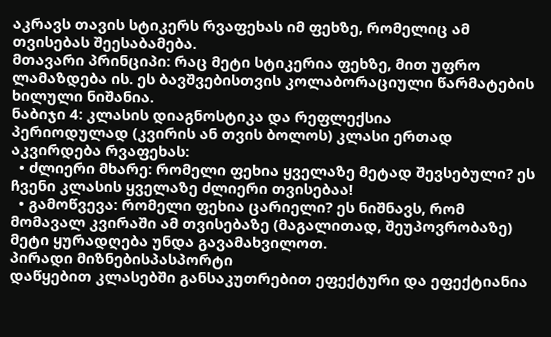აკრავს თავის სტიკერს რვაფეხას იმ ფეხზე, რომელიც ამ თვისებას შეესაბამება.
მთავარი პრინციპი: რაც მეტი სტიკერია ფეხზე, მით უფრო ლამაზდება ის. ეს ბავშვებისთვის კოლაბორაციული წარმატების ხილული ნიშანია.
ნაბიჯი 4: კლასის დიაგნოსტიკა და რეფლექსია
პერიოდულად (კვირის ან თვის ბოლოს) კლასი ერთად აკვირდება რვაფეხას:
  • ძლიერი მხარე: რომელი ფეხია ყველაზე მეტად შევსებული? ეს ჩვენი კლასის ყველაზე ძლიერი თვისებაა!
  • გამოწვევა: რომელი ფეხია ცარიელი? ეს ნიშნავს, რომ მომავალ კვირაში ამ თვისებაზე (მაგალითად, შეუპოვრობაზე) მეტი ყურადღება უნდა გავამახვილოთ.
პირადი მიზნებისპასპორტი
დაწყებით კლასებში განსაკუთრებით ეფექტური და ეფექტიანია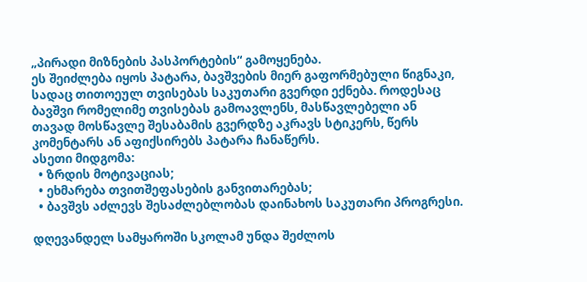„პირადი მიზნების პასპორტების“ გამოყენება.
ეს შეიძლება იყოს პატარა, ბავშვების მიერ გაფორმებული წიგნაკი, სადაც თითოეულ თვისებას საკუთარი გვერდი ექნება. როდესაც ბავშვი რომელიმე თვისებას გამოავლენს, მასწავლებელი ან თავად მოსწავლე შესაბამის გვერდზე აკრავს სტიკერს, წერს კომენტარს ან აფიქსირებს პატარა ჩანაწერს.
ასეთი მიდგომა:
  • ზრდის მოტივაციას;
  • ეხმარება თვითშეფასების განვითარებას;
  • ბავშვს აძლევს შესაძლებლობას დაინახოს საკუთარი პროგრესი.

დღევანდელ სამყაროში სკოლამ უნდა შეძლოს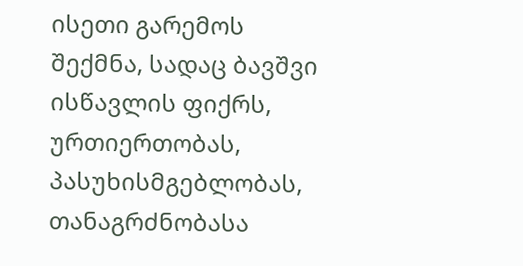ისეთი გარემოს შექმნა, სადაც ბავშვი ისწავლის ფიქრს, ურთიერთობას, პასუხისმგებლობას, თანაგრძნობასა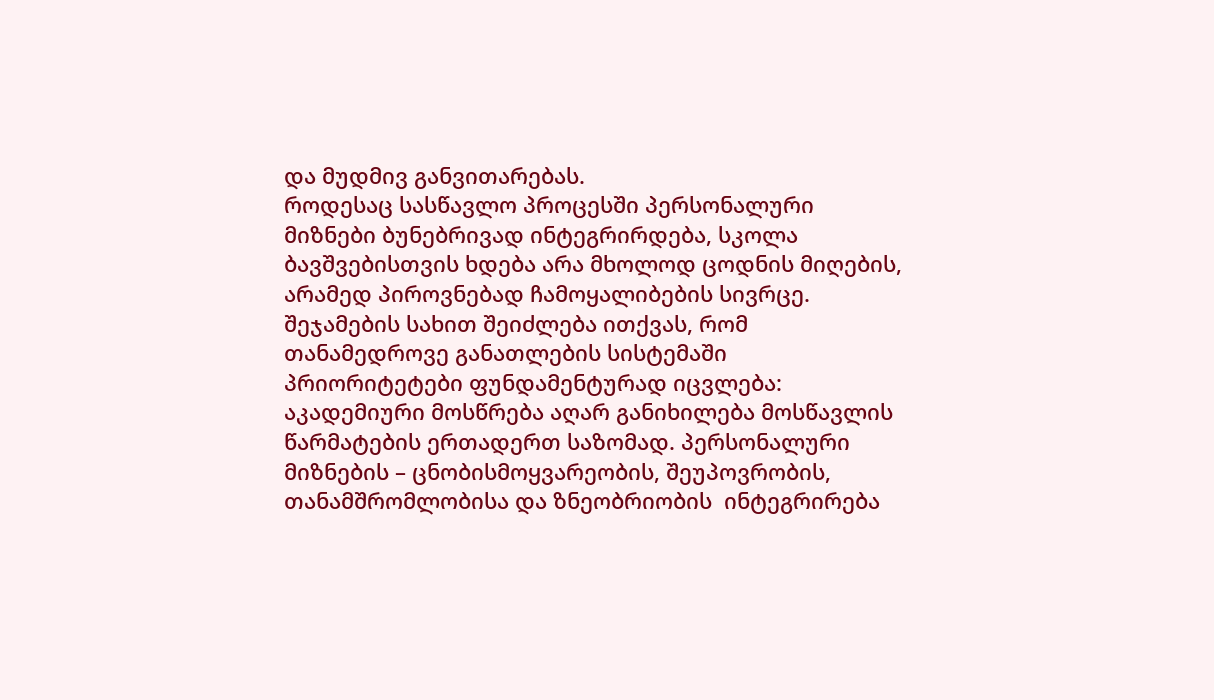და მუდმივ განვითარებას.
როდესაც სასწავლო პროცესში პერსონალური მიზნები ბუნებრივად ინტეგრირდება, სკოლა ბავშვებისთვის ხდება არა მხოლოდ ცოდნის მიღების, არამედ პიროვნებად ჩამოყალიბების სივრცე.
შეჯამების სახით შეიძლება ითქვას, რომ თანამედროვე განათლების სისტემაში პრიორიტეტები ფუნდამენტურად იცვლება: აკადემიური მოსწრება აღარ განიხილება მოსწავლის წარმატების ერთადერთ საზომად. პერსონალური მიზნების – ცნობისმოყვარეობის, შეუპოვრობის, თანამშრომლობისა და ზნეობრიობის  ინტეგრირება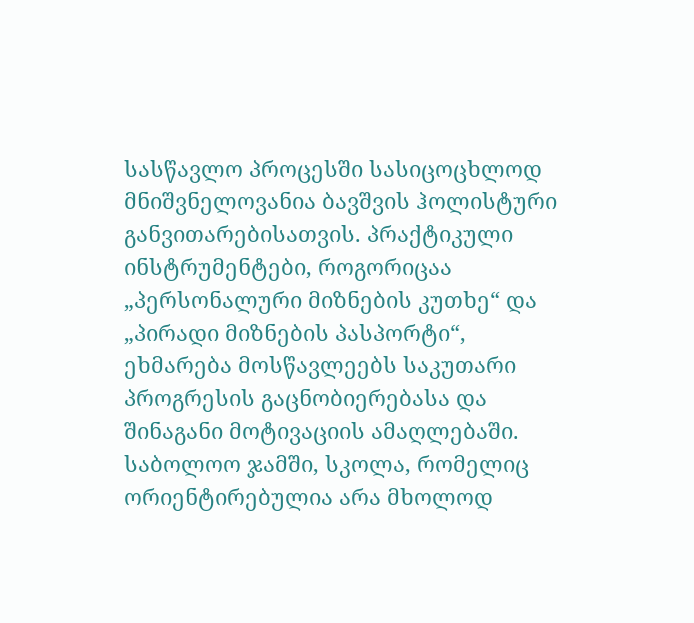სასწავლო პროცესში სასიცოცხლოდ მნიშვნელოვანია ბავშვის ჰოლისტური განვითარებისათვის. პრაქტიკული ინსტრუმენტები, როგორიცაა „პერსონალური მიზნების კუთხე“ და „პირადი მიზნების პასპორტი“, ეხმარება მოსწავლეებს საკუთარი პროგრესის გაცნობიერებასა და შინაგანი მოტივაციის ამაღლებაში. საბოლოო ჯამში, სკოლა, რომელიც ორიენტირებულია არა მხოლოდ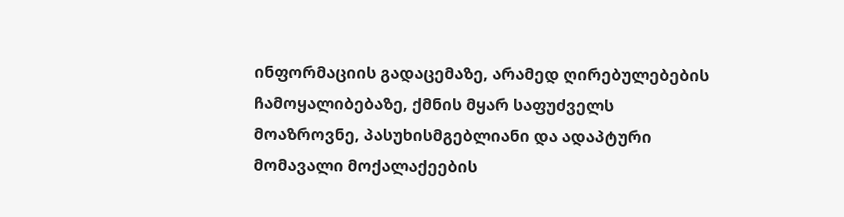ინფორმაციის გადაცემაზე, არამედ ღირებულებების ჩამოყალიბებაზე, ქმნის მყარ საფუძველს მოაზროვნე, პასუხისმგებლიანი და ადაპტური მომავალი მოქალაქეების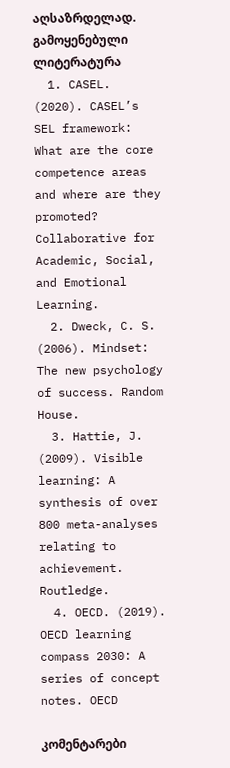აღსაზრდელად.
გამოყენებული ლიტერატურა
  1. CASEL. (2020). CASEL’s SEL framework: What are the core competence areas and where are they promoted? Collaborative for Academic, Social, and Emotional Learning.
  2. Dweck, C. S. (2006). Mindset: The new psychology of success. Random House.
  3. Hattie, J. (2009). Visible learning: A synthesis of over 800 meta-analyses relating to achievement. Routledge.
  4. OECD. (2019). OECD learning compass 2030: A series of concept notes. OECD

კომენტარები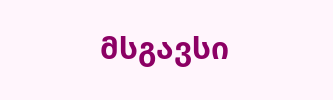მსგავსი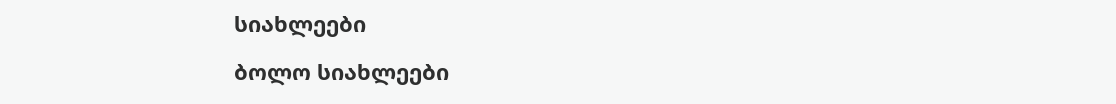სიახლეები

ბოლო სიახლეები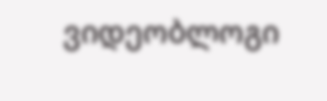ვიდეობლოგი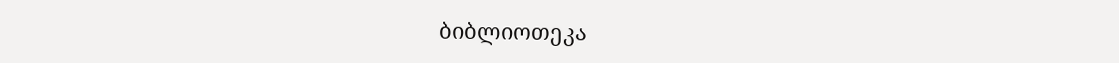ბიბლიოთეკა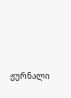ჟურნალი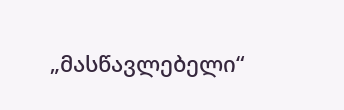„მასწავლებელი“